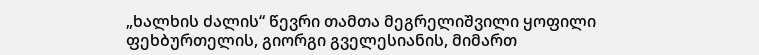„ხალხის ძალის“ წევრი თამთა მეგრელიშვილი ყოფილი ფეხბურთელის, გიორგი გველესიანის, მიმართ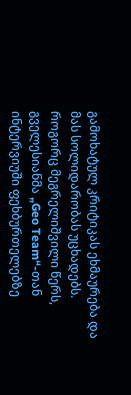გამოხატულ კრიტიკას ეხმაურება და მას სოლიდარობას უცხადებს.
როგორც მეგრელიშვილი წერს, გველესიანმა „Geo Team“-თან ინტერვიუში ფეხბურთელებზე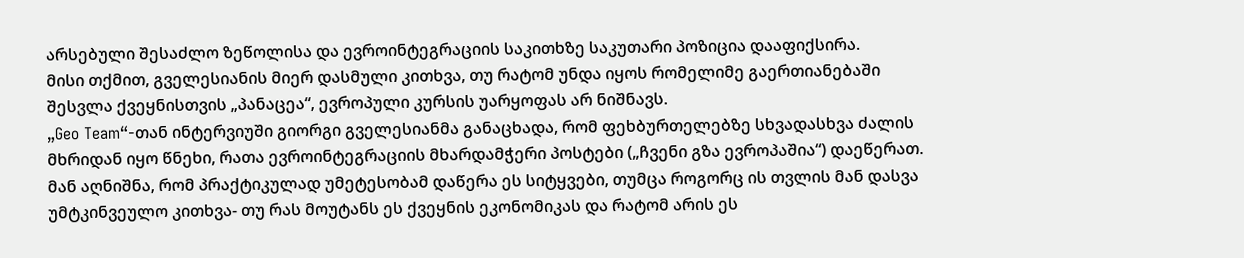არსებული შესაძლო ზეწოლისა და ევროინტეგრაციის საკითხზე საკუთარი პოზიცია დააფიქსირა.
მისი თქმით, გველესიანის მიერ დასმული კითხვა, თუ რატომ უნდა იყოს რომელიმე გაერთიანებაში შესვლა ქვეყნისთვის „პანაცეა“, ევროპული კურსის უარყოფას არ ნიშნავს.
„Geo Team“-თან ინტერვიუში გიორგი გველესიანმა განაცხადა, რომ ფეხბურთელებზე სხვადასხვა ძალის მხრიდან იყო წნეხი, რათა ევროინტეგრაციის მხარდამჭერი პოსტები („ჩვენი გზა ევროპაშია“) დაეწერათ.
მან აღნიშნა, რომ პრაქტიკულად უმეტესობამ დაწერა ეს სიტყვები, თუმცა როგორც ის თვლის მან დასვა უმტკინვეულო კითხვა- თუ რას მოუტანს ეს ქვეყნის ეკონომიკას და რატომ არის ეს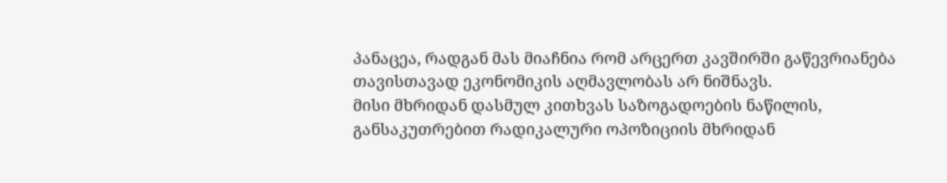პანაცეა, რადგან მას მიაჩნია რომ არცერთ კავშირში გაწევრიანება თავისთავად ეკონომიკის აღმავლობას არ ნიშნავს.
მისი მხრიდან დასმულ კითხვას საზოგადოების ნაწილის, განსაკუთრებით რადიკალური ოპოზიციის მხრიდან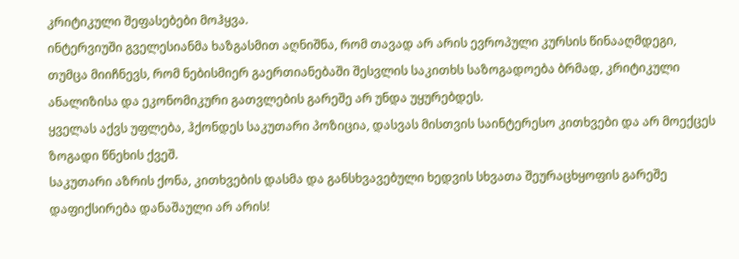კრიტიკული შეფასებები მოჰყვა.
ინტერვიუში გველესიანმა ხაზგასმით აღნიშნა, რომ თავად არ არის ევროპული კურსის წინააღმდეგი, თუმცა მიიჩნევს, რომ ნებისმიერ გაერთიანებაში შესვლის საკითხს საზოგადოება ბრმად, კრიტიკული ანალიზისა და ეკონომიკური გათვლების გარეშე არ უნდა უყურებდეს.
ყველას აქვს უფლება, ჰქონდეს საკუთარი პოზიცია, დასვას მისთვის საინტერესო კითხვები და არ მოექცეს ზოგადი წნეხის ქვეშ.
საკუთარი აზრის ქონა, კითხვების დასმა და განსხვავებული ხედვის სხვათა შეურაცხყოფის გარეშე დაფიქსირება დანაშაული არ არის!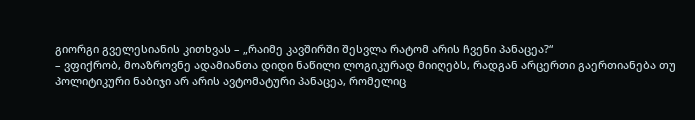გიორგი გველესიანის კითხვას – „რაიმე კავშირში შესვლა რატომ არის ჩვენი პანაცეა?“
– ვფიქრობ, მოაზროვნე ადამიანთა დიდი ნაწილი ლოგიკურად მიიღებს, რადგან არცერთი გაერთიანება თუ პოლიტიკური ნაბიჯი არ არის ავტომატური პანაცეა, რომელიც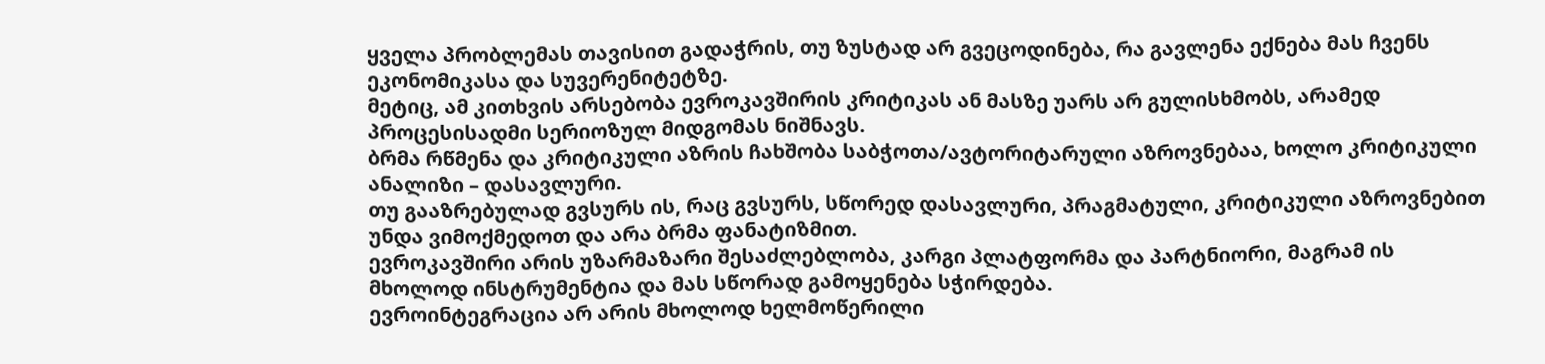ყველა პრობლემას თავისით გადაჭრის, თუ ზუსტად არ გვეცოდინება, რა გავლენა ექნება მას ჩვენს ეკონომიკასა და სუვერენიტეტზე.
მეტიც, ამ კითხვის არსებობა ევროკავშირის კრიტიკას ან მასზე უარს არ გულისხმობს, არამედ პროცესისადმი სერიოზულ მიდგომას ნიშნავს.
ბრმა რწმენა და კრიტიკული აზრის ჩახშობა საბჭოთა/ავტორიტარული აზროვნებაა, ხოლო კრიტიკული ანალიზი – დასავლური.
თუ გააზრებულად გვსურს ის, რაც გვსურს, სწორედ დასავლური, პრაგმატული, კრიტიკული აზროვნებით უნდა ვიმოქმედოთ და არა ბრმა ფანატიზმით.
ევროკავშირი არის უზარმაზარი შესაძლებლობა, კარგი პლატფორმა და პარტნიორი, მაგრამ ის მხოლოდ ინსტრუმენტია და მას სწორად გამოყენება სჭირდება.
ევროინტეგრაცია არ არის მხოლოდ ხელმოწერილი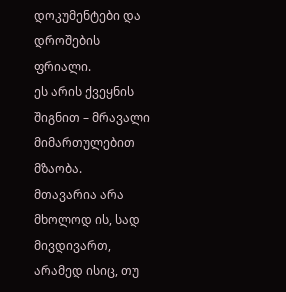დოკუმენტები და დროშების ფრიალი.
ეს არის ქვეყნის შიგნით – მრავალი მიმართულებით მზაობა.
მთავარია არა მხოლოდ ის, სად მივდივართ, არამედ ისიც, თუ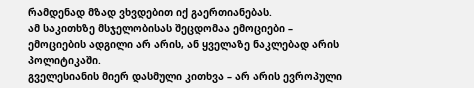რამდენად მზად ვხვდებით იქ გაერთიანებას.
ამ საკითხზე მსჯელობისას შეცდომაა ემოციები – ემოციების ადგილი არ არის, ან ყველაზე ნაკლებად არის პოლიტიკაში.
გველესიანის მიერ დასმული კითხვა – არ არის ევროპული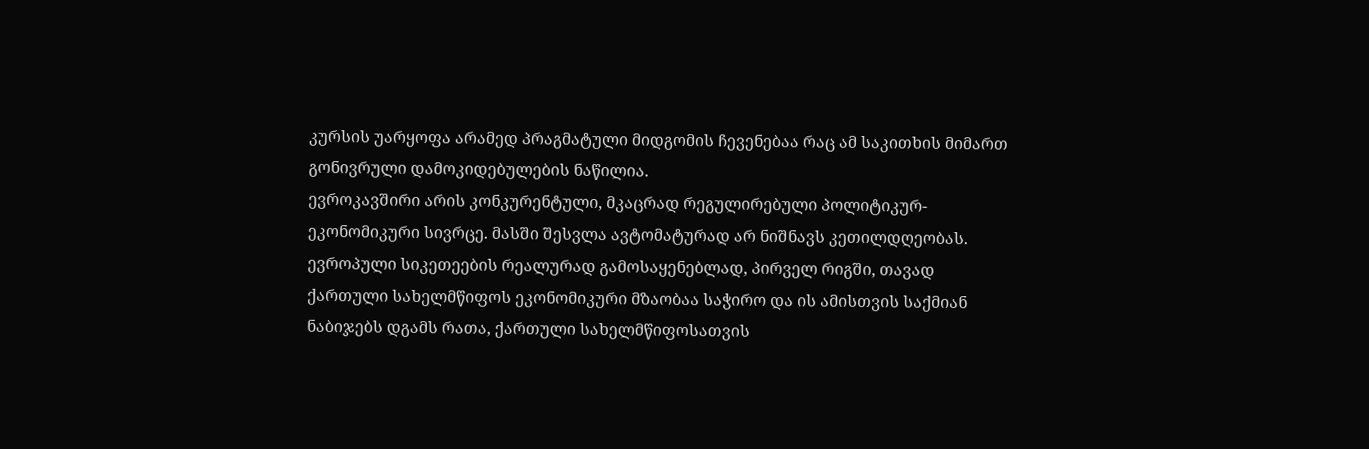კურსის უარყოფა არამედ პრაგმატული მიდგომის ჩევენებაა რაც ამ საკითხის მიმართ გონივრული დამოკიდებულების ნაწილია.
ევროკავშირი არის კონკურენტული, მკაცრად რეგულირებული პოლიტიკურ-ეკონომიკური სივრცე. მასში შესვლა ავტომატურად არ ნიშნავს კეთილდღეობას.
ევროპული სიკეთეების რეალურად გამოსაყენებლად, პირველ რიგში, თავად ქართული სახელმწიფოს ეკონომიკური მზაობაა საჭირო და ის ამისთვის საქმიან ნაბიჯებს დგამს რათა, ქართული სახელმწიფოსათვის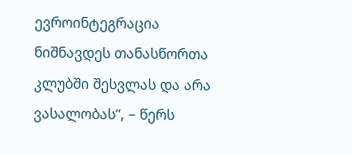ევროინტეგრაცია ნიშნავდეს თანასწორთა კლუბში შესვლას და არა ვასალობას”, – წერს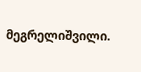მეგრელიშვილი.